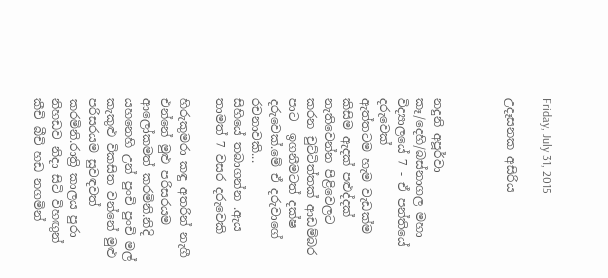Friday, July 31, 2015

උදෑසනක අසිරිය



නදුනි අපූර්වා කෑ/දෙහි/බස්නාගල මහා විද්‍යාලයේ 7 - ඒ පන්තියේ දරුවෙක්
ඇත්තටම හැම වැඩක්ම කිසිම ඇදක් පළුද්දක් නැතිවෙන්න පිළිවෙලට කරන චුට්ටිත්තක් ආඩම්බර පාට  ඉගනීමටත් දක්ෂ දරුවෙක්.මේ ඒ දරුවාගේ රචනාවකි...
සිහියේ තබාගන්න .ඇය තාමත් 7 වසර දරුවෙකි

හිරුකුමරා කඳු අතරින් නැගී එන්නේ මුළු පරිසරයම ආලෝකමත් කරමිනි.නිදි යහනෙහි උන් පුංචි පුංචි මල් කැකුළු විකසිත වන්නේ මුළු පරිසරයම සුවඳවත් කරමිනි.රාත්‍රි කාලය පුරා නිහඩව නිදා සිටි විහඟුන් කීචි බීචි හඩ නගමින්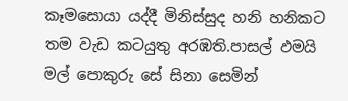කෑමසොයා යද්දී මිනිස්සුද හනි හනිකට තම වැඩ කටයුතු අරඹති.පාසල් ඵමයි මල් පොකුරු සේ සිනා සෙමින්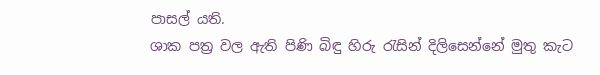පාසල් යති.
ශාක පත්‍ර වල ඇති පිණි බිඳු හිරු රැසින් දිලිසෙන්නේ මුතු කැට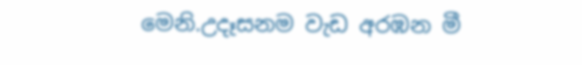මෙනි.උදෑසනම වැඩ අරඹන මී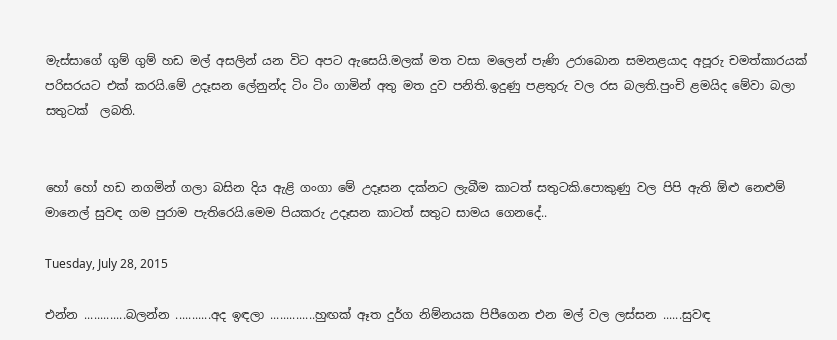මැස්සාගේ ගුම් ගුම් හඩ මල් අසලින් යන විට අපට ඇසෙයි.මලක් මත වසා මලෙන් පැණි උරාබොන සමනළයාද අපූරු චමත්කාරයක් පරිසරයට එක් කරයි.මේ උදෑසන ලේනුන්ද ටිං ටිං ගාමින් අතු මත දුව පනිති.ඉදුණු පළතුරු වල රස බලති.පුංචි ළමයිද මේවා බලා සතුටක්  ලබති.


හෝ හෝ හඩ නගමින් ගලා බසින දිය ඇළි ගංගා මේ උදෑසන දක්නට ලැබීම කාටත් සතුටකි.පොකුණු වල පිපි ඇති ඕළු නෙළුම් මානෙල් සුවඳ ගම පුරාම පැතිරෙයි.මෙම පියකරු උදෑසන කාටත් සතුට සාමය ගෙනදේ..

Tuesday, July 28, 2015

එන්න .............බලන්න ...........අද ඉඳලා ..............හුඟක් ඈත දුර්ග නිම්නයක පිපීගෙන එන මල් වල ලස්සන ......සුවඳ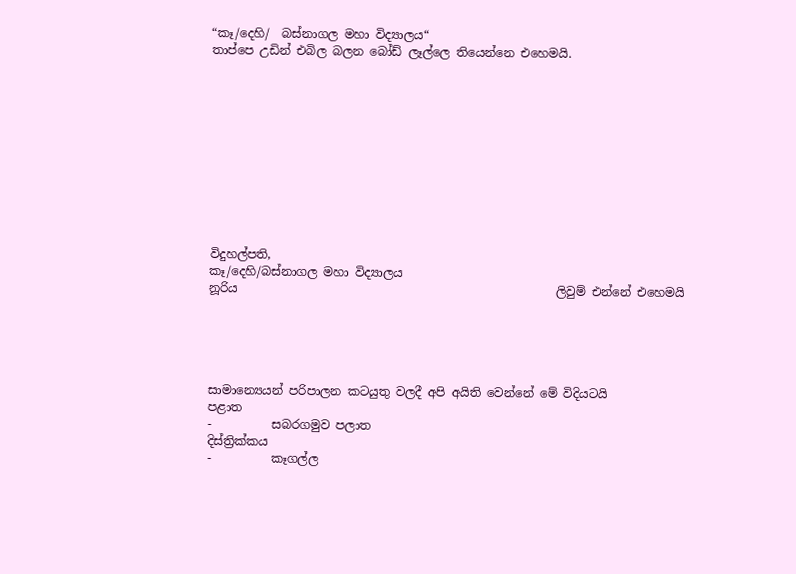“කෑ/දෙහි/  බස්නාගල මහා විද්‍යාලය“
තාප්පෙ උඩින් එබිල බලන බෝඩ් ලෑල්ලෙ තියෙන්නෙ එහෙමයි.











විදුහල්පති,
කෑ/දෙහි/බස්නාගල මහා විද්‍යාලය
නූරිය                                                     ලිවුම් එන්නේ එහෙමයි





සාමාන්‍යෙයන් පරිපාලන කටයුතු වලදී අපි අයිති වෙන්නේ මේ විදියටයි
පළාත
-          සබරගමුව පලාත
දිස්ත්‍රික්කය
-          කෑගල්ල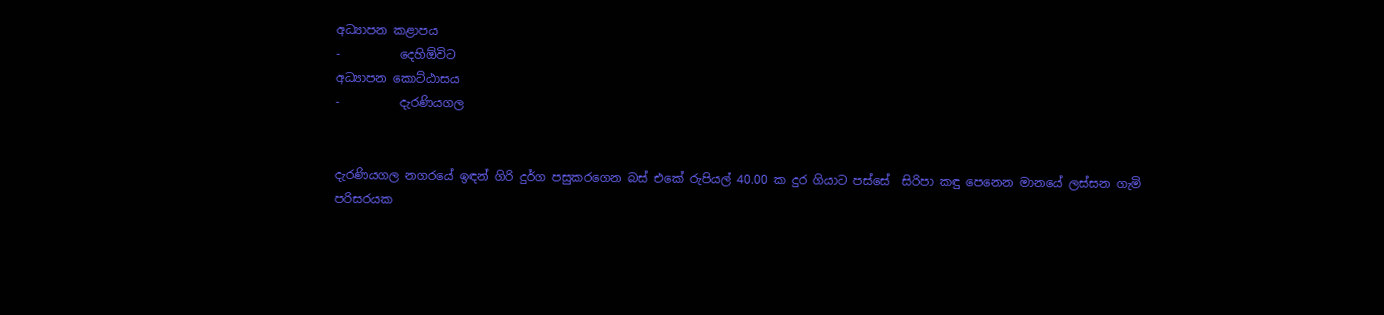අධ්‍යාපන කළාපය
-          දෙහිඕවිට
අධ්‍යාපන කොට්ඨාසය
-          දැරණියගල


දැරණියගල නගරයේ ඉඳන් ගිරි දුර්ග පසුකරගෙන බස් එකේ රුපියල් 40.00 ක දුර ගියාට පස්සේ  සිරිපා කඳු පෙනෙන මානයේ ලස්සන ගැමි පරිසරයක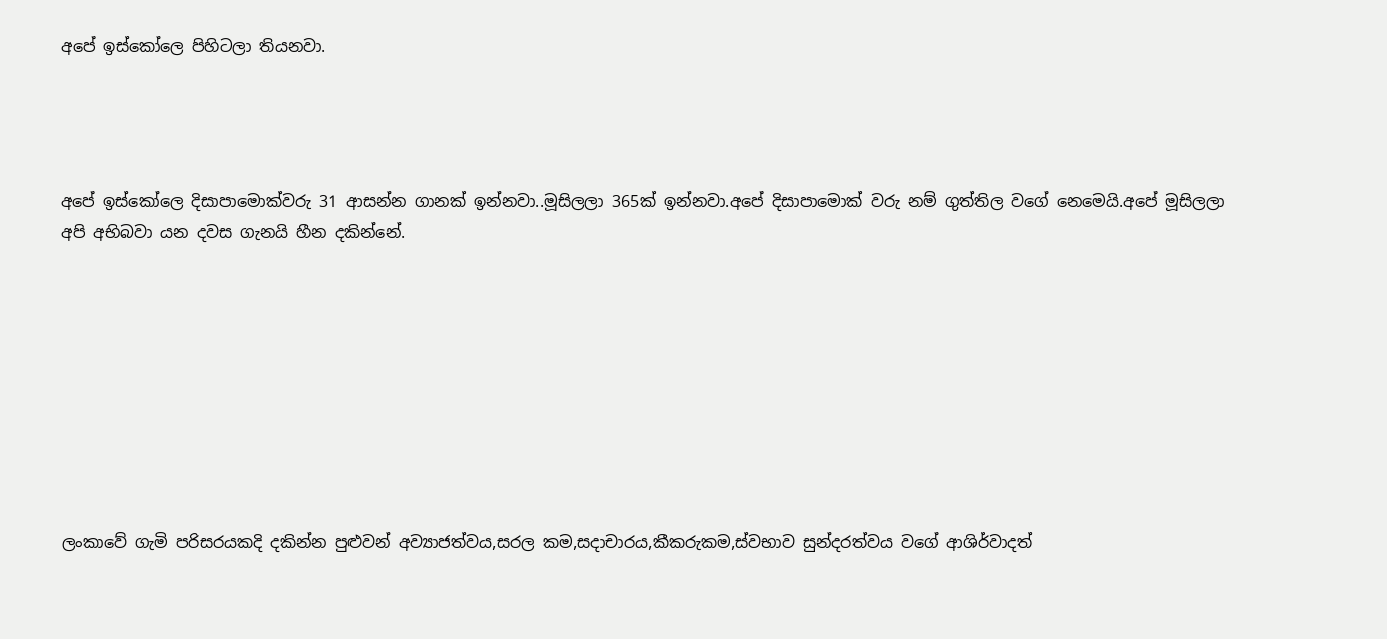අපේ ඉස්කෝලෙ පිහිටලා තියනවා.




අපේ ඉස්කෝලෙ දිසාපාමොක්වරු 31 ආසන්න ගානක් ඉන්නවා..මූසිලලා 365ක් ඉන්නවා.අපේ දිසාපාමොක් වරු නම් ගුත්තිල වගේ නෙමෙයි.අපේ මූසිලලා අපි අභිබවා යන දවස ගැනයි හීන දකින්නේ.









ලංකාවේ ගැමි පරිසරයකදි දකින්න පුළුවන් අව්‍යාජත්වය,සරල කම,සදාචාරය,කීකරුකම,ස්වභාව සුන්දරත්වය වගේ ආශිර්වාදත්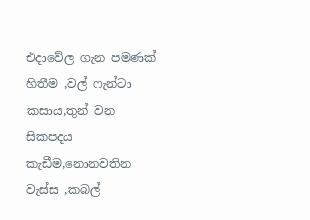එදාවේල ගැන පමණක් හිතීම ,වල් ෆැන්ටා කසාය,තුන් වන සිකපදය කැඩීම,නොනවතින වැස්ස ,කබල්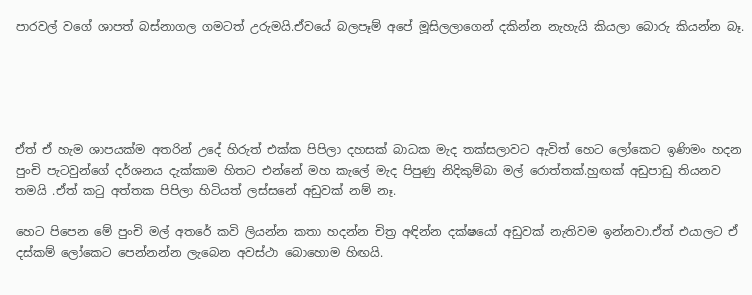පාරවල් වගේ ශාපත් බස්නාගල ගමටත් උරුමයි.ඒවයේ බලපෑම් අපේ මූසිලලාගෙන් දකින්න නැහැයි කියලා බොරු කියන්න බෑ.





ඒත් ඒ හැම ශාපයක්ම අතරින් උදේ හිරුත් එක්ක පිපිලා දහසක් බාධක මැද තක්සලාවට ඇවිත් හෙට ලෝකෙට ඉණිමං හදන පුංචි පැටවුන්ගේ දර්ශනය දැක්කාම හිතට එන්නේ මහ කැලේ මැද පිපුණු නිදිකුම්බා මල් රොත්තක්.හුඟක් අඩුපාඩු තියනව තමයි .ඒත් කටු අත්තක පිපිලා හිටියත් ලස්සනේ අඩුවක් නම් නෑ.

හෙට පිපෙන මේ පුංචි මල් අතරේ කවි ලියන්න කතා හදන්න චිත්‍ර අඳින්න දක්ෂයෝ අඩුවක් නැතිවම ඉන්නවා.ඒත් එයාලට ඒ දස්කම් ලෝකෙට පෙන්නන්න ලැබෙන අවස්ථා බොහොම හිඟයි.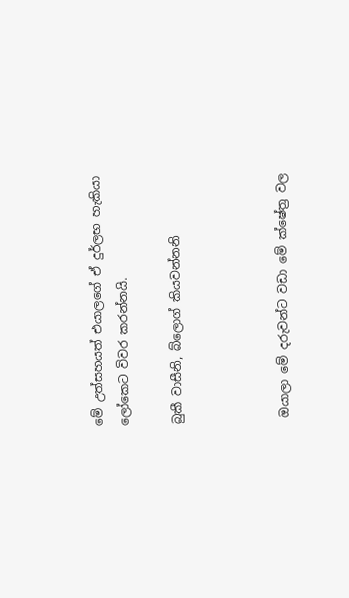මේ උත්සහයත් එයාලගේ ඒ දුර්ලභ හැකියා ලෝකෙට විවර කරන්නයි.

බුකී වාසීනි, බ්ලොග් කියවන්නනි



 ඔයාලා මේ දරුවන්ට වඩා මේ ක්ෂේත්‍ර වල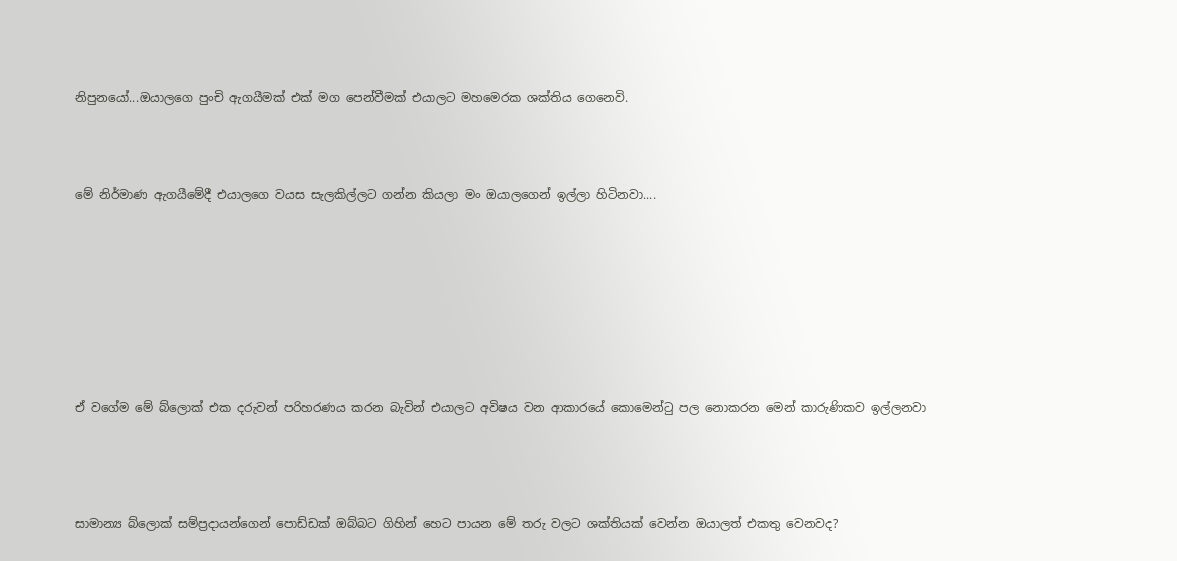නිපුනයෝ...ඔයාලගෙ පුංචි ඇගයීමක් එක් මග පෙන්වීමක් එයාලට මහමෙරක ශක්තිය ගෙනෙවි.




මේ නිර්මාණ ඇගයීමේදී එයාලගෙ වයස සැලකිල්ලට ගන්න කියලා මං ඔයාලගෙන් ඉල්ලා හිටිනවා....










ඒ වගේම මේ බ්ලොක් එක දරුවන් පරිහරණය කරන බැවින් එයාලට අවිෂය වන ආකාරයේ කොමෙන්ටු පල නොකරන මෙන් කාරුණිකව ඉල්ලනවා





සාමාන්‍ය බ්ලොක් සම්ප්‍රදායන්ගෙන් පොඩ්ඩක් ඔබ්බට ගිහින් හෙට පායන මේ තරු වලට ශක්තියක් වෙන්න ඔයාලත් එකතු වෙනවද?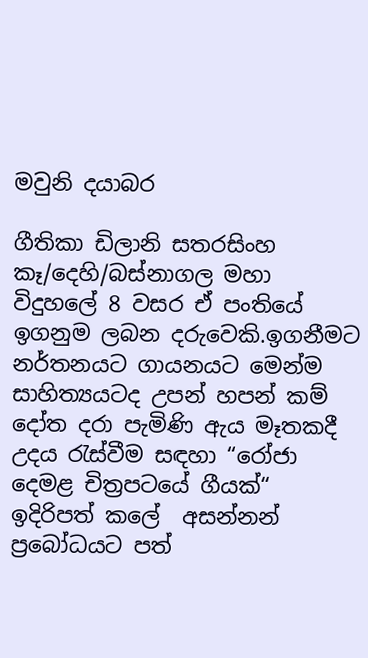මවුනි දයාබර

ගීතිකා ඩිලානි සතරසිංහ කෑ/දෙහි/බස්නාගල මහා විදුහලේ 8 වසර ඒ පංතියේ ඉගනුම ලබන දරුවෙකි.ඉගනීමට නර්තනයට ගායනයට මෙන්ම සාහිත්‍යයටද උපන් හපන් කම් දෝත දරා පැමිණි ඇය මෑතකදී උදය රැස්වීම සඳහා “රෝජා දෙමළ චිත්‍රපටයේ ගීයක්“ ඉදිරිපත් කලේ  අසන්නන් ප්‍රබෝධයට පත්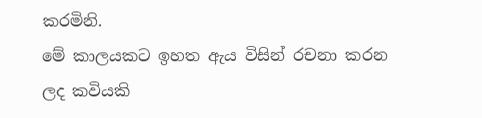කරමිනි.
මේ කාලයකට ඉහත ඇය විසින් රචනා කරන ලද කවියකි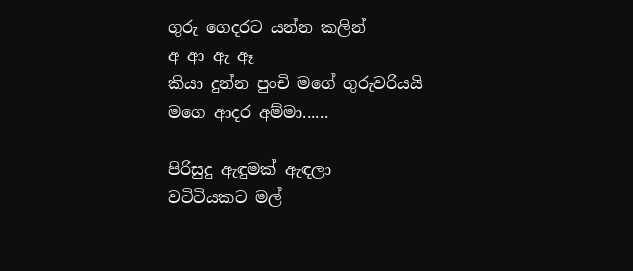ගුරු ගෙදරට යන්න කලින්
අ ආ ඇ ඈ
කියා දුන්න පුංචි මගේ ගුරුවරියයි
මගෙ ආදර අම්මා......

පිරිසුදු ඇඳුමක් ඇඳලා
වටිටියකට මල්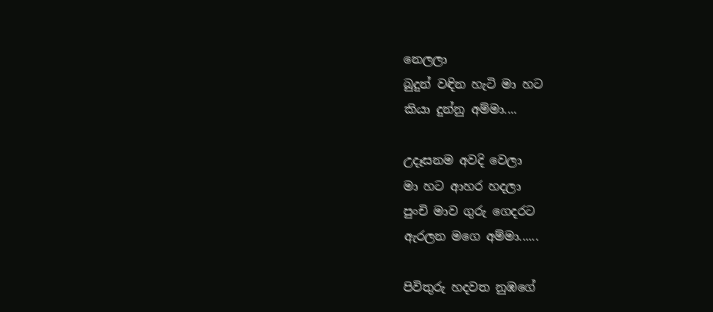නෙලලා
බුදුන් වඳින හැටි මා හට
කියා දුන්නු අම්මා....

උදෑසනම අවදි වෙලා
මා හට ආහර හදලා
පුංචි මාව ගුරු ගෙදරට
ඇරලන මගෙ අම්මා......

පිවිතුරු හදවත නුඹගේ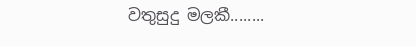වතුසුදු මලකී........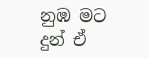නුඹ මට දුන් ඒ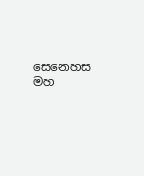සෙනෙහස
මහ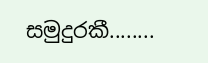සමුදුරකී........